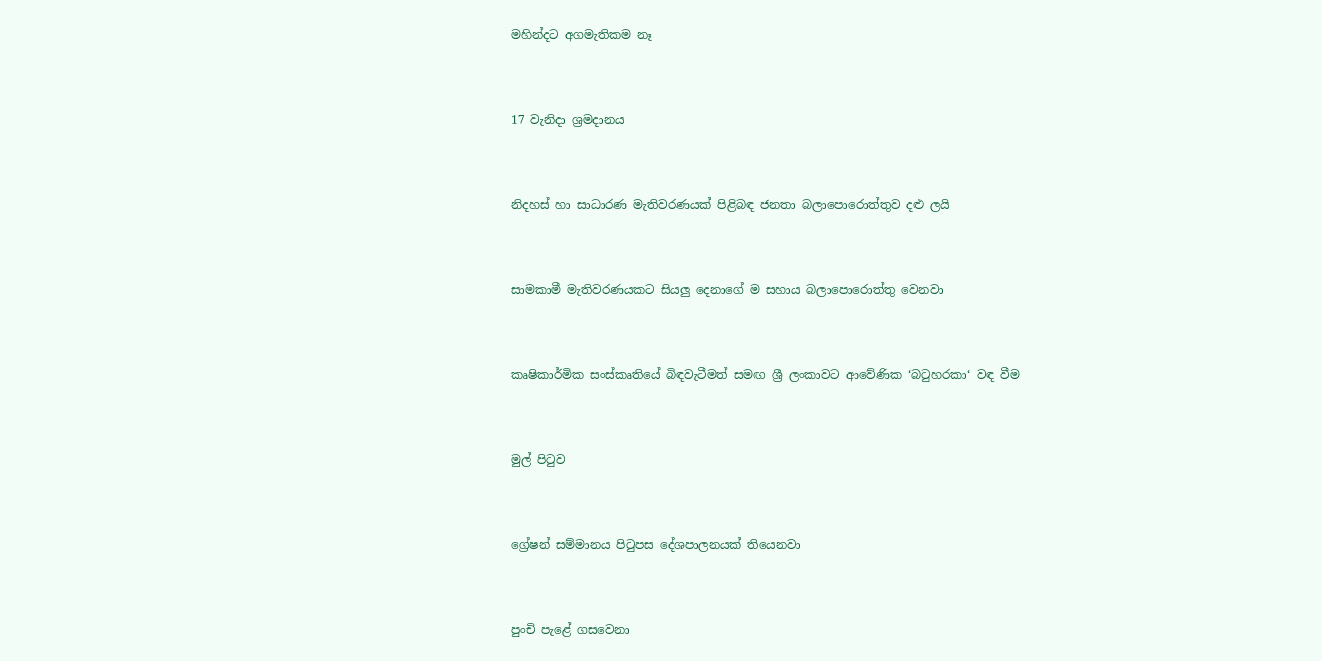මහින්දට අගමැතිකම නෑ




17 වැනිදා ශ්‍රමදානය




නිදහස් හා සාධාරණ මැතිවරණයක් පිළිබඳ ජනතා බලාපොරොත්තුව දළු ලයි




සාමකාමී මැතිවරණයකට සියලු දෙනාගේ ම සහාය බලාපොරොත්තු වෙනවා




කෘෂිකාර්මික සංස්කෘතියේ බිඳවැටීමත් සමඟ ශ්‍රී ලංකාවට ආවේණික ‘බටුහරකා‘ වඳ වීම




මුල් පිටුව




ග්‍රේෂන් සම්මානය පිටුපස දේශපාලනයක් තියෙනවා




පුංචි පැළේ ගසවෙනා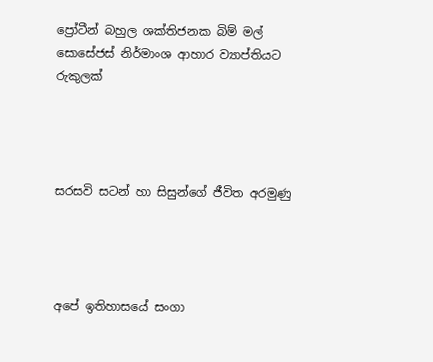ප්‍රෝටීන් බහුල ශක්තිජනක බිම් මල් සොසේජස් නිර්මාංශ ආහාර ව්‍යාප්තියට රුකුලක්




සරසවි සටන් හා සිසුන්ගේ ජීවිත අරමුණු




අපේ ඉතිහාසයේ සංගා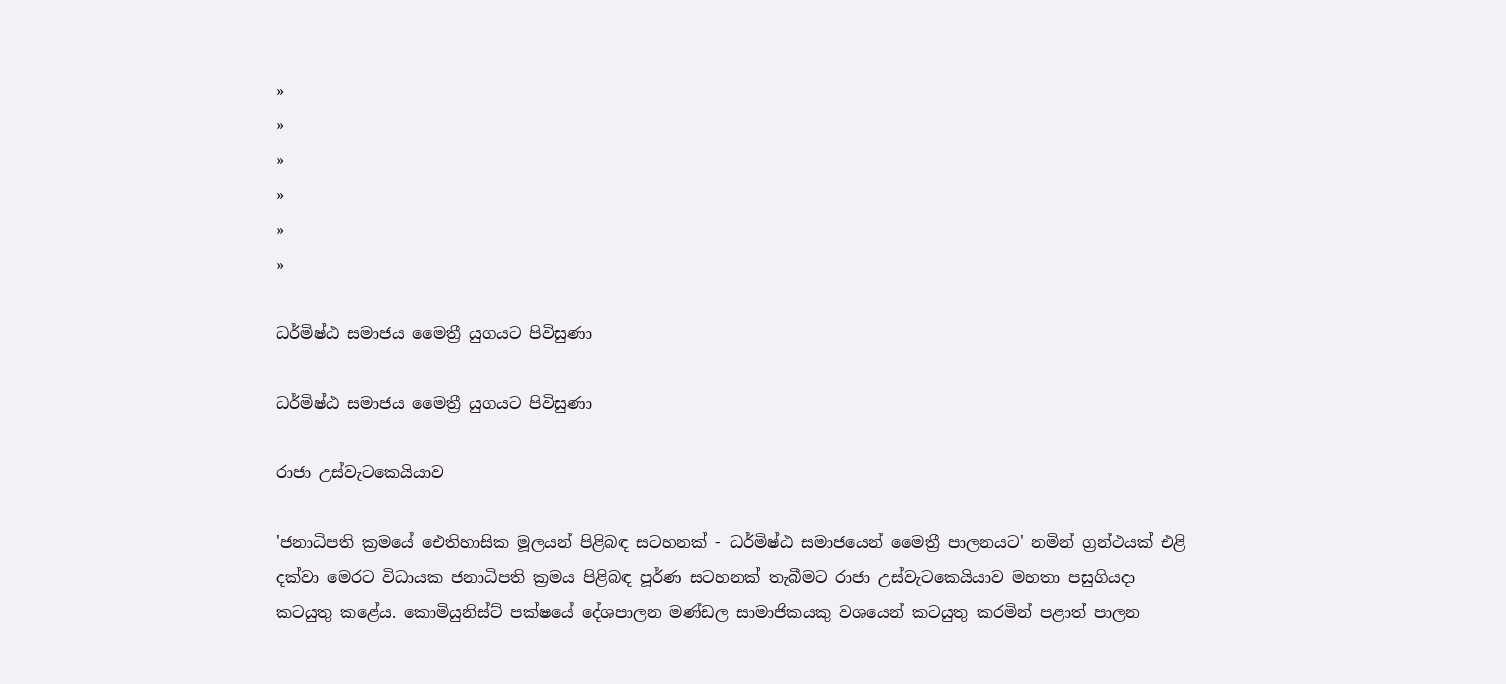»
»
»
»
»
»

ධර්මිෂ්ඨ සමාජය මෛත්‍රී යුගයට පිවිසුණා

ධර්මිෂ්ඨ සමාජය මෛත්‍රී යුගයට පිවිසුණා

රාජා උස්වැටකෙයියාව

'ජනාධිපති ක්‍රමයේ ඓතිහාසික මූලයන් පිළිබඳ සටහනක් - ධර්මිෂ්ඨ සමාජයෙන් මෛත්‍රී පාලනයට' නමින් ග්‍රන්ථයක් එළි දක්වා මෙරට විධායක ජනාධිපති ක්‍රමය පිළිබඳ පූර්ණ සටහනක් තැබීමට රාජා උස්වැටකෙයියාව මහතා පසුගියදා කටයුතු කළේය. කොමියුනිස්ට් පක්ෂයේ දේශපාලන මණ්ඩල සාමාජිකයකු වශයෙන් කටයුතු කරමින් පළාත් පාලන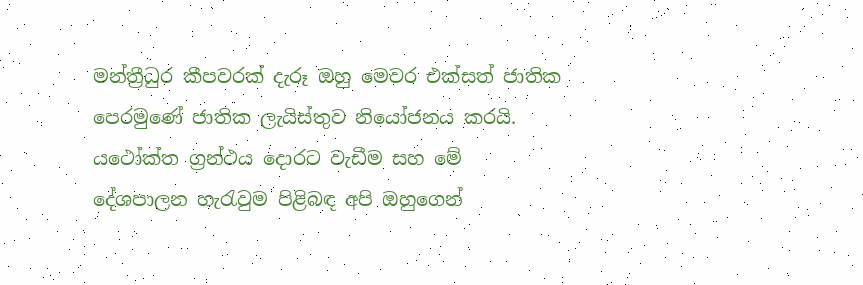මන්ත්‍රීධුර කීපවරක් දැරූ ඔහු මෙවර එක්සත් ජාතික පෙරමුණේ ජාතික ලැයිස්තුව නියෝජනය කරයි. යථෝක්ත ග්‍රන්ථය දොරට වැඩීම සහ මේ දේශපාලන හැරැවුම පිළිබඳ අපි ඔහුගෙන්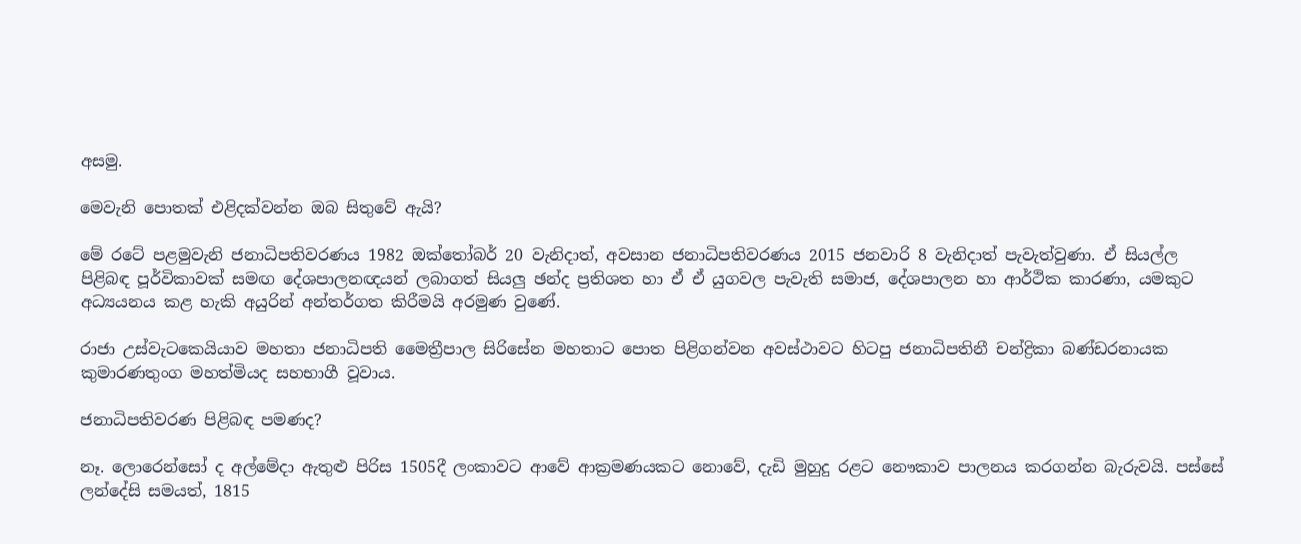අසමු.

මෙවැනි පොතක් ‍එළිදක්වන්න ඔබ සිතුවේ ඇයි?

මේ රටේ පළමුවැනි ජනාධිපතිවරණය 1982 ඔක්තෝබර් 20 වැනිදාත්, අවසාන ජනාධිපතිවරණය 2015 ජනවාරි 8 වැනිදාත් පැවැත්වුණා. ඒ සියල්ල පිළිබඳ පූර්විකාවක් සමඟ දේශපාලනඥයන් ලබාගත් සියලු ඡන්ද ප්‍රතිශත හා ඒ ඒ යුගවල පැවැති සමාජ, දේශපාලන හා ආර්ථික කාරණා, යමකුට අධ්‍යයනය කළ හැකි අයුරින් අන්තර්ගත කිරීමයි අරමුණ වුණේ.

රාජා උස්වැටකෙයියාව මහතා ජනාධිපති මෛත්‍රීපාල සිරිසේන මහතාට පොත පිළිගන්වන අවස්ථාවට හිටපු ජනාධිපතිනී චන්ද්‍රිකා බණ්ඩරනායක කුමාරණතුංග මහත්මියද සහභාගී වූවාය.

ජනාධිපතිවරණ පිළිබඳ පමණද?

නෑ. ලොරෙන්සෝ ද අල්මේදා ඇතුළු පිරිස 1505දී ලංකාවට ආවේ ආක්‍රමණයකට නොවේ, දැඩි මුහුදු රළට නෞකාව පාලනය කරගන්න බැරුවයි. පස්සේ ලන්දේසි සමයත්, 1815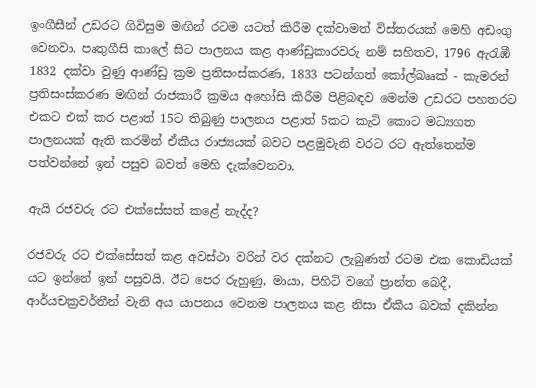ඉංගීසීන් උඩරට ගිවිසුම මඟින් රටම යටත් කිරීම දක්වාමත් විස්තරයක් මෙහි අඩංගු වෙනවා. පෘතුගීසි කාලේ සි‍ට පාලනය කළ ආණ්ඩුකාරවරු නම් සහිතව, 1796 ඇරැඹී 1832 දක්වා වුණු ආණ්ඩු ක්‍රම ප්‍රතිසංස්කරණ, 1833 පටන්ගත් කෝල්බෲක් - කැමරන් ප්‍රතිසංස්කරණ මඟින් රාජකාරී ක්‍රමය අහෝසි කිරීම පිළිබඳව මෙන්ම උඩරට පහතරට එකට එක් කර පළාත් 15ට තිබුණු පාලනය පළාත් 5කට කැටි කොට මධ්‍යගත පාලනයක් ඇති කරමින් ඒකීය රාජ්‍යයක් බවට පළමුවැනි වරට රට ඇත්තෙන්ම පත්වන්නේ ඉන් පසුව බවත් මෙහි දැක්වෙනවා.

ඇයි රජවරු රට එක්සේසත් කළේ නැද්ද?

රජවරු රට එක්සේසත් කළ අවස්ථා වරින් වර දක්නට ලැබුණත් රටම එක කොඩියක් යට ඉන්නේ ඉන් පසුවයි. ඊට පෙර රුහුණු, මායා, පිහිටි වගේ ප්‍රාන්ත බෙදී, ආර්යචක්‍රවර්තීන් වැනි අය යාපනය වෙනම පාලනය කළ නිසා ඒකීය බවක් දකින්න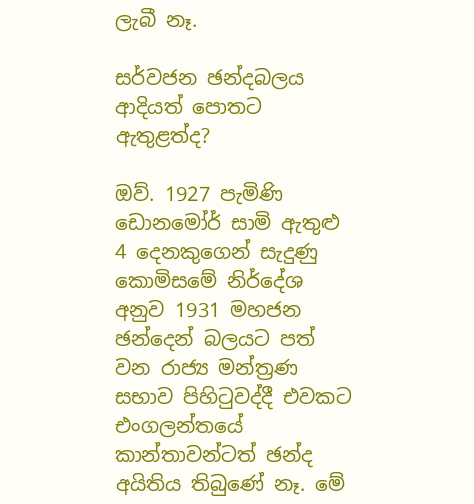ලැබී නෑ.

සර්වජන ඡන්දබලය ආදියත් පොතට ඇතුළත්ද?

ඔව්. 1927 පැමිණි ඩොනමෝර් සාමි ඇතුළු 4 දෙනකුගෙන් සැදුණු කොමිසමේ නිර්දේශ අනුව 1931 මහජන ඡන්දෙන් බලයට පත් වන රාජ්‍ය මන්ත්‍රණ සභාව පිහිටුවද්දී එවකට එංගලන්තයේ කාන්තාවන්ටත් ඡන්ද අයිතිය තිබුණේ නෑ. මේ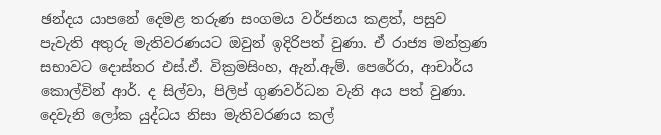ඡන්දය යාපනේ දෙමළ තරුණ සංගමය වර්ජනය කළත්, පසුව පැවැති අතුරු මැතිවරණයට ඔවුන් ඉදිරිපත් වුණා. ඒ රාජ්‍ය මන්ත්‍රණ සභාවට දොස්තර එස්.ඒ. වික්‍රමසිංහ, ඇන්.ඇම්. පෙරේරා, ආචාර්ය කොල්වින් ආර්. ද සිල්වා, පිලිප් ගුණවර්ධන වැනි අය පත් වුණා. දෙවැනි ලෝක යුද්ධය නිසා මැතිවරණය කල්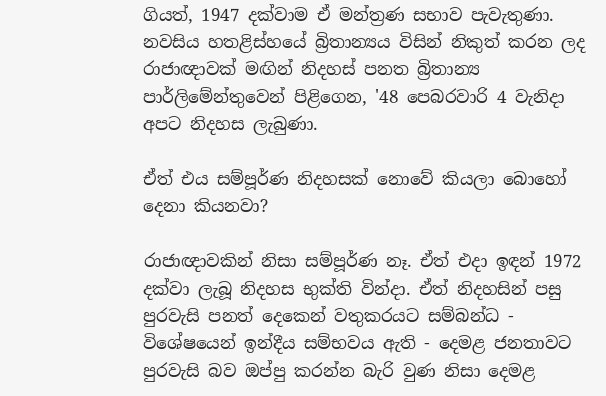ගියත්, 1947 දක්වාම ඒ මන්ත්‍රණ සභාව පැවැතුණා. නවසිය හතළිස්හයේ බ්‍රිතාන්‍යය විසින් නිකුත් කරන ලද රාජාඥාවක් මඟින් නිදහස් පනත බ්‍රිතාන්‍ය පාර්ලිමේන්තුවෙන් පිළිගෙන, '48 පෙබරවාරි 4 වැනිදා අපට නිදහස ලැබුණා.

ඒත් එය සම්පූර්ණ නිදහසක් නොවේ කියලා බොහෝ දෙනා කියනවා?

රාජාඥාවකින් නිසා සම්පූර්ණ නෑ. ඒත් එදා ඉඳන් 1972 දක්වා ලැබූ නිදහස භුක්ති වින්දා. ඒත් නිදහසින් පසු පුරවැසි පනත් දෙකෙන් වතුකරයට සම්බන්ධ - විශේෂයෙන් ඉන්දීය සම්භවය ඇති - දෙමළ ජනතාවට පුරවැසි බව ඔප්පු කරන්න බැරි වුණ නිසා දෙමළ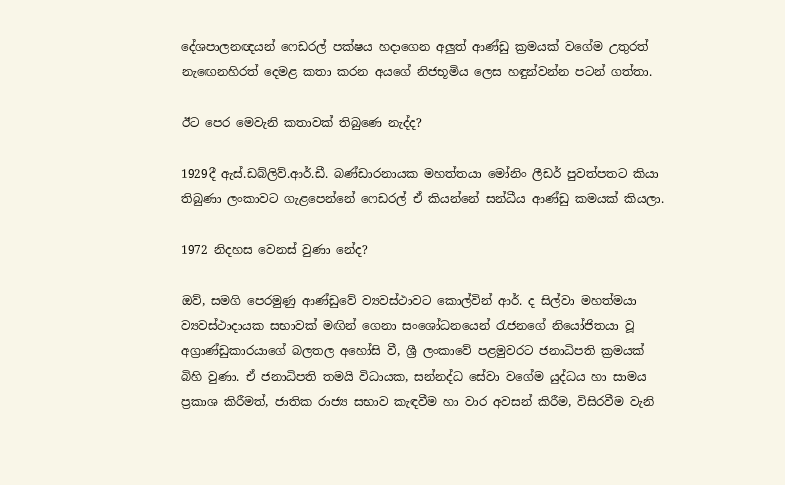දේශපාලනඥයන් ෆෙඩරල් පක්ෂය හදාගෙන අලුත් ආණ්ඩු ක්‍රමයක් වගේම උතුරත් නැ‍ඟෙනහිරත් දෙමළ කතා කරන අයගේ නිජභූමිය ලෙස හඳුන්වන්න පටන් ගත්තා.

ඊට පෙර මෙවැනි කතාවක් තිබුණෙ නැද්ද?

1929දී ඇස්.ඩබ්ලිව්.ආර්.ඩී. බණ්ඩාරනායක මහත්තයා මෝනිං ලීඩර් පුවත්පතට කියා තිබුණා ලංකාවට ගැළපෙන්නේ ෆෙඩරල් ඒ කියන්නේ සන්ධීය ආණ්ඩු කමයක් කියලා.

1972 නිදහස වෙනස් වුණා නේද?

ඔව්, සමගි පෙරමුණු ආණ්ඩුවේ ව්‍යවස්ථාවට කොල්වින් ආර්. ද සිල්වා මහත්මයා ව්‍යවස්ථාදායක සභාවක් මඟින් ගෙනා සංශෝධනයෙන් රැජනගේ නියෝජිතයා වූ අග්‍රාණ්ඩුකාරයාගේ බලතල අහෝසි වී, ශ්‍රී ලංකාවේ පළමුවරට ජනාධිපති ක්‍රමයක් බිහි වුණා. ඒ ජනාධිපති තමයි විධායක, සන්නද්ධ සේවා වගේම යුද්ධය හා සාමය ප්‍රකාශ කිරීමත්, ජාතික රාජ්‍ය සභාව කැඳවීම හා වාර අවසන් කිරීම, විසිරවීම වැනි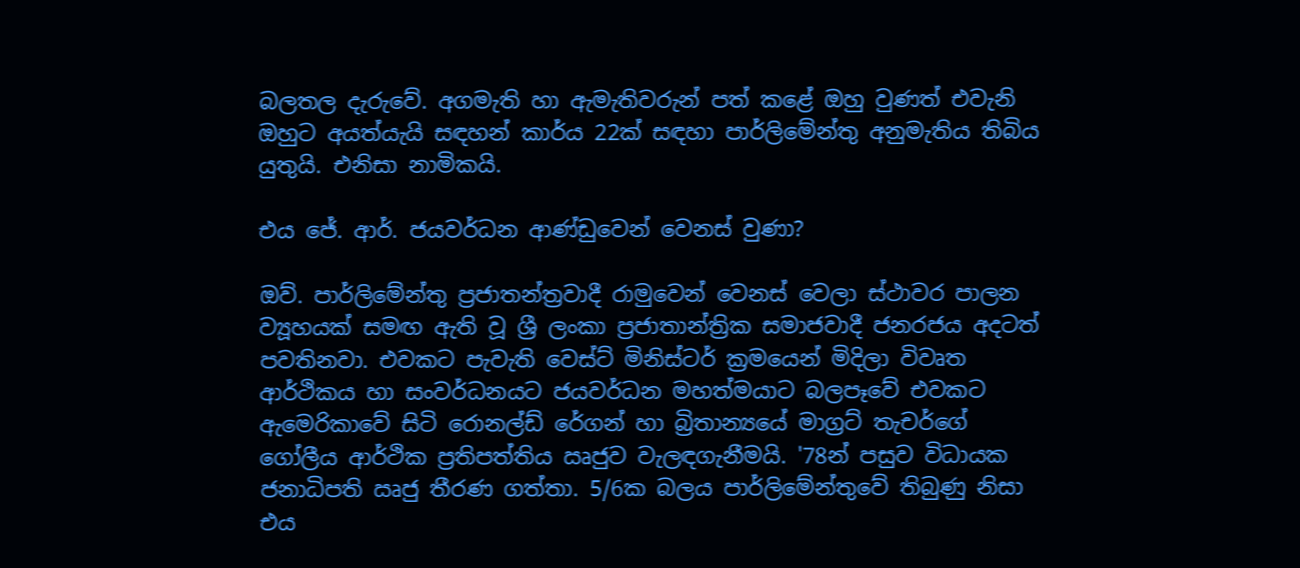බලතල දැරුවේ. අගමැති හා ඇමැතිවරුන් පත් කළේ ඔහු වුණත් එවැනි ඔහුට අයත්යැයි සඳහන් කාර්ය 22ක් සඳහා පාර්ලිමේන්තු අනුමැතිය තිබිය යුතුයි. එනිසා නාමිකයි.

එය ජේ. ආර්. ජයවර්ධන ආණ්ඩුවෙන් වෙනස් වුණා?

ඔව්. පාර්ලිමේන්තු ප්‍රජාතන්ත්‍රවාදී රාමුවෙන් වෙනස් වෙලා ස්ථාවර පාලන ව්‍යූහයක් සමඟ ඇති වූ ශ්‍රී ලංකා ප්‍රජාතාන්ත්‍රික සමාජවාදී ජනරජය අදටත් පවතිනවා. එවකට පැවැති වෙස්ට් මිනිස්ටර් ක්‍රමයෙන් මිදිලා විවෘත ආර්ථිකය හා සංව‍ර්ධනයට ජයවර්ධන මහත්මයාට බලපෑවේ එවකට ඇමෙරිකාවේ සිටි රොනල්ඩ් රේගන් හා බ්‍රිතාන්‍යයේ මාග්‍රට් තැචර්ගේ ගෝලීය ආර්ථික ප්‍රතිපත්තිය ඍජුව වැලඳගැනීමයි. '78න් පසුව විධායක ජනාධිපති ඍජු තීරණ ගත්තා. 5/6ක බලය පාර්ලිමේන්තුවේ තිබුණු නිසා එය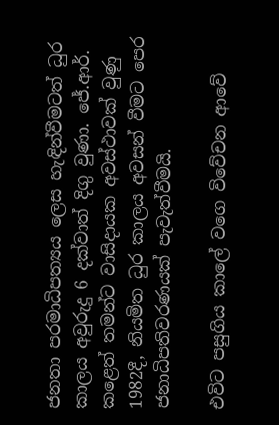ජනතා පරමාධිපත්‍යය ලෙස හැඳින්වීමටත් ධුර කාලය අවුරුදු 6 දක්වාත් දිගු වුණා. ජේ.ආර්. කළෙත් තමන්ට වාසිදායක අවස්ථාවක් වුණු 1982දී, නියමිත ධුර කාලය අවසන් වීමට පෙර ජනාධිපතිවරණයක් පැවැත්වීමයි.

එවිට පසුගිය කාලේ වගෙ විවේචන ආවේ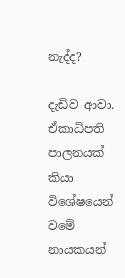නැද්ද?

දැඩිව ආවා. ඒකාධිපති පාලනයක් කියා විශේෂයෙන් වමේ නායකයන්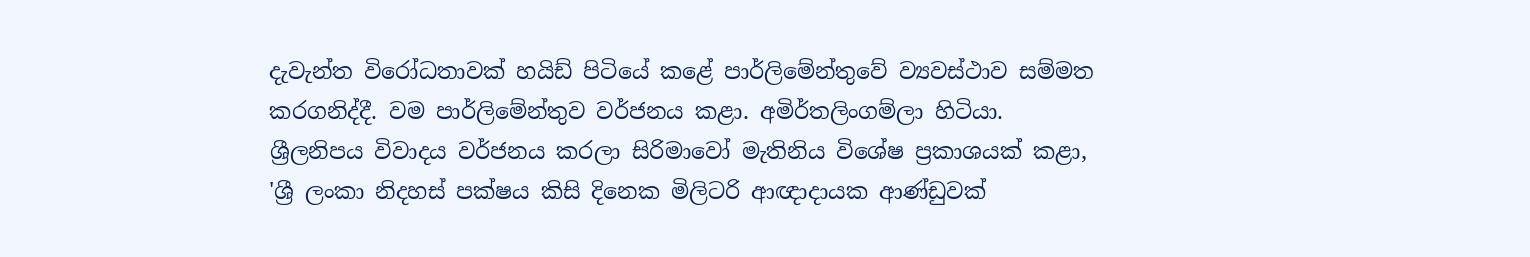දැවැන්ත විරෝධතාවක් හයිඩ් පිටි‍යේ කළේ පාර්ලිමේන්තුවේ ව්‍යවස්ථාව සම්මත කරගනිද්දී. වම පාර්ලිමේන්තුව වර්ජනය කළා. අමිර්තලිංගම්ලා හිටියා. ශ්‍රීලනිපය විවාදය වර්ජනය කරලා සිරිමාවෝ මැතිනිය විශේෂ ප්‍රකාශයක් කළා‍, 'ශ්‍රී ලංකා නිදහස් පක්ෂය කිසි දිනෙක මිලිටරි ආඥාදායක ආණ්ඩුවක්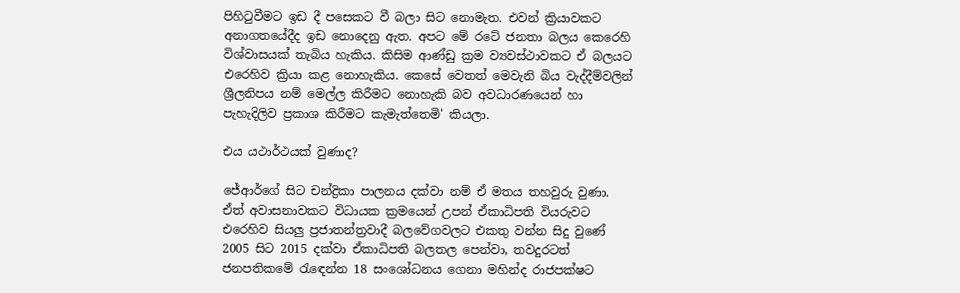පිහිටුවීමට ඉඩ දී පසෙකට වී බලා සිට නොමැත‍. එවන් ක්‍රියාවකට අනාගතයේදීද ඉඩ නොදෙනු ඇත. අපට මේ රටේ ජනතා බලය කෙරෙහි විශ්වාසයක් තැබිය හැකිය. කිසිම ආණ්ඩු ක්‍රම ව්‍යවස්ථාවකට ඒ බලයට එරෙහිව ක්‍රියා කළ නොහැකිය. කෙසේ වෙතත් මෙවැනි බිය වැද්දීම්වලින් ශ්‍රීලනිපය නම් මෙල්ල කිරීමට නොහැකි බව අවධාරණයෙන් හා පැහැදිලිව ප්‍රකාශ කිරීමට කැමැත්තෙමි' කියලා.

එය යථාර්ථයක් වුණාද?

ජේආර්ගේ සිට චන්ද්‍රිකා පාලනය දක්වා නම් ඒ මතය තහවුරු වුණා. ඒත් අවාසනාවකට විධායක ක්‍රමයෙන් උපන් ඒකාධිපති වියරුවට එරෙහිව සියලු ප්‍රජාතන්ත්‍රවාදී බලවේගවලට එකතු වන්න සිදු වුණේ 2005 සිට 2015 දක්වා ඒකාධිපති බලතල පෙන්වා, තවදුරටත් ජනපතිකමේ රැ‍ඳෙන්න 18 සංශෝධනය ගෙනා මහින්ද රාජපක්ෂට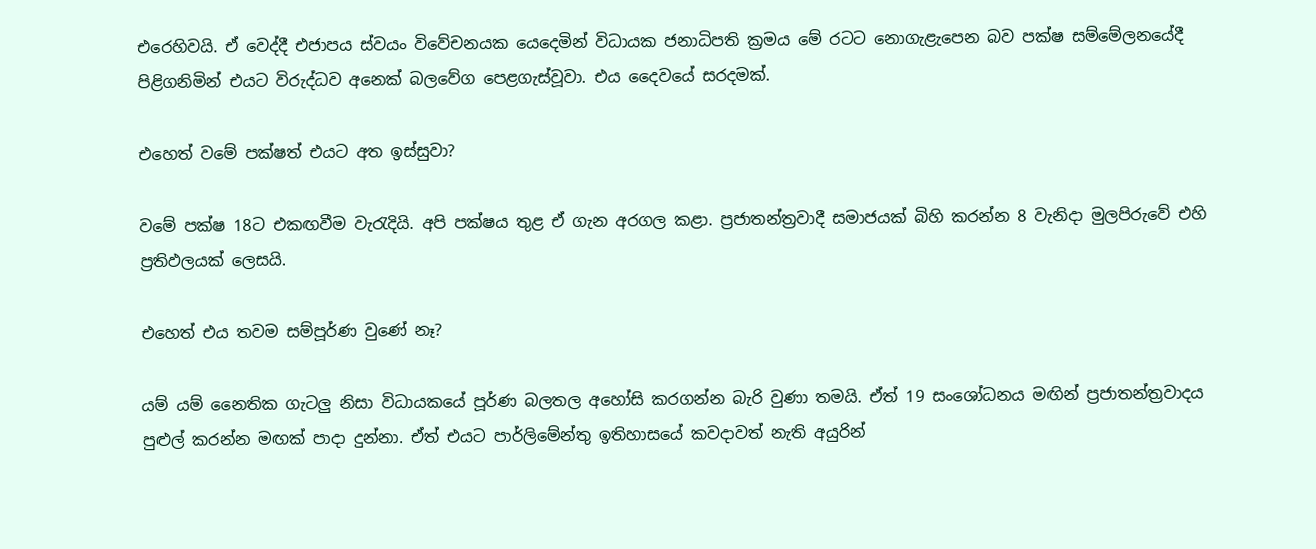එරෙහිවයි. ඒ වෙද්දී එජාපය ස්වයං විවේචනයක යෙදෙමින් විධායක ජනාධිපති ක්‍රමය මේ ර‍ටට නොගැළැපෙන බව පක්ෂ සම්මේලනයේදී පිළිගනිමින් එයට විරුද්ධව අනෙක් බලවේග පෙළගැස්වූවා. එය දෛවයේ සරදමක්.

එහෙත් වමේ පක්ෂත් එයට අත ඉස්සුවා‍?

ව‍මේ පක්ෂ 18ට එකඟවීම වැරැදියි. අපි පක්ෂය තුළ ඒ ගැන අරගල කළා. ප්‍රජාතන්ත්‍රවාදී සමාජයක් බිහි කරන්න 8 වැනිදා මුලපිරුවේ එහි ප්‍රතිඵලයක් ලෙසයි.

එහෙත් එය තවම සම්පූර්ණ වුණේ නෑ?

යම් යම් නෛතික ගැටලු නිසා විධායකයේ පූර්ණ බලතල අහෝසි කරගන්න බැරි වුණා තමයි. ඒත් 19 සංශෝධනය මඟින් ප්‍රජාතන්ත්‍රවාදය පුළුල් කරන්න මඟක් පාදා දුන්නා. ඒත් එයට පාර්ලිමේන්තු ඉතිහාසයේ කවදාවත් නැති අයුරින්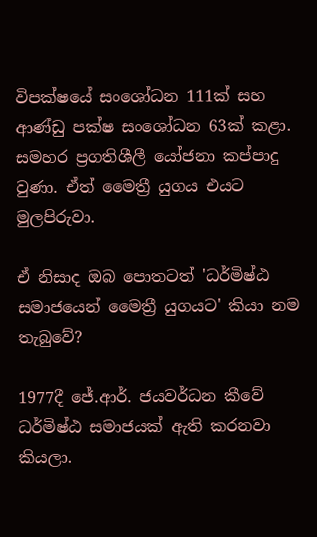විපක්ෂයේ සංශෝධන 111ක් සහ ආණ්ඩු පක්ෂ සංශෝධන 63ක් කළා. සමහර ප්‍රගතිශීලී යෝජනා කප්පාදු වුණා. ඒත් මෛත්‍රී යුගය එයට මුලපිරුවා.

ඒ නිසාද ඔබ පොතටත් 'ධර්මිෂ්ඨ සමාජයෙන් මෛත්‍රී යුගයට' කියා නම තැබුවේ?

1977දී ජේ.ආර්. ජයවර්ධන කීවේ ධර්මිෂ්ඨ සමාජයක් ඇති කරනවා කියලා.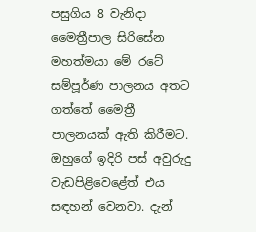පසුගිය 8 වැනිදා මෛත්‍රීපාල සිරිසේන මහත්මයා මේ රටේ සම්පූර්ණ පාලනය අතට ගත්තේ මෛත්‍රී පාලනයක් ඇති කිරීමට. ඔහුගේ ඉදිරි පස් අවුරුදු වැඩපිළිවෙළේත් එය සඳහන් වෙනවා. දැන්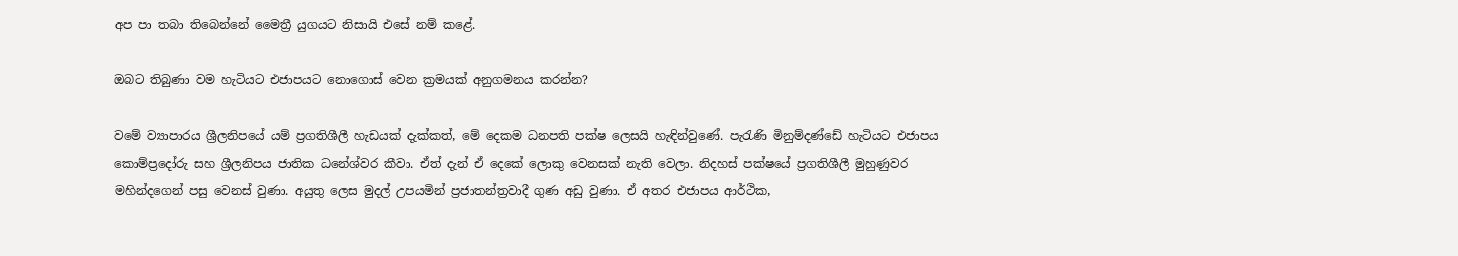අප පා තබා තිබෙන්නේ මෛත්‍රී යුගයට නිසායි එසේ නම් කළේ.

ඔබට තිබුණා වම හැටියට එජාපයට නො‍ගොස් වෙන ක්‍රමයක් අනුගමනය කරන්න?

වමේ ව්‍යාපාරය ශ්‍රීලනිපයේ යම් ප්‍රගතිශීලී හැඩයක් දැක්කත්, මේ දෙකම ධනපති පක්ෂ ලෙසයි හැඳින්වුණේ. පැරැණි මිනුම්දණ්ඩේ හැටියට එජාපය කොම්ප්‍රදෝරු සහ ශ්‍රීලනිපය ජාතික ධනේශ්වර කීවා. ඒත් දැන් ඒ දෙකේ ලොකු වෙනසක් නැති වෙලා. නිදහස් පක්ෂයේ ප්‍රගතිශීලී මුහුණුවර මහින්දගෙන් පසු වෙනස් වුණා. අයුතු ලෙස මුදල් උපයමින් ප්‍රජාතන්ත්‍රවාදී ගුණ අඩු වුණා. ඒ අතර එජාපය ආර්ථික,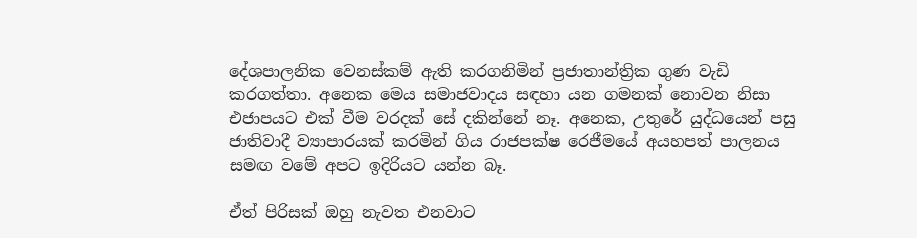දේශපාලනික වෙනස්කම් ඇති කරගනිමින් ප්‍රජාතාන්ත්‍රික ගුණ වැඩි කරගත්තා. අනෙක මෙය සමාජවාදය සඳහා යන ගමනක් නොවන නිසා එජාපයට එක් වීම වරදක් සේ දකින්නේ නෑ. අනෙක, උතුරේ යුද්ධයෙන් පසු ජාතිවාදී ව්‍යාපාරයක් කරමින් ගිය රාජපක්ෂ රෙජීමයේ අයහපත් පාලනය සමඟ වමේ අපට ඉදිරියට යන්න බෑ.

ඒත් පිරිසක් ඔහු නැවත එනවාට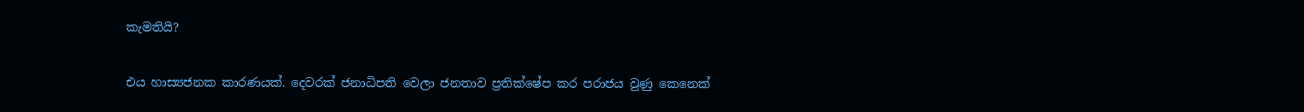කැමතියි?

එය හාස්‍යජනක කාරණයක්. දෙවරක් ජනාධිපති වෙලා ජනතාව ප්‍රතික්ෂේප කර පරාජය වුණු කෙනෙක්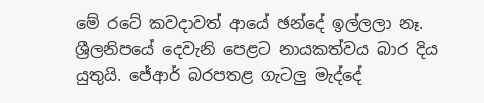මේ රටේ කවදාවත් ආයේ ඡන්දේ ඉල්ලලා නෑ. ශ්‍රීලනිපයේ දෙවැනි පෙළට නායකත්වය බාර දිය යුතුයි. ජේආර් බරපතළ ගැටලු මැද්දේ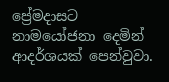ප්‍රේමදාසට නාමයෝජනා දෙමින් ආදර්ශයක් පෙන්වුවා.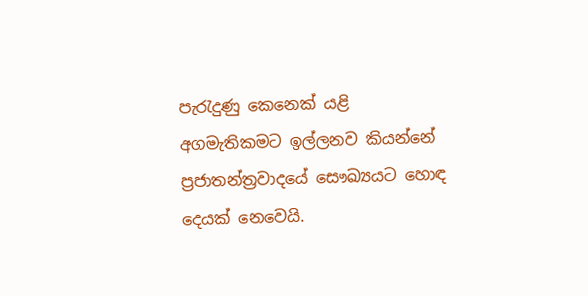පැරැදුණු කෙනෙක් යළි අගමැතිකමට ඉල්ලනව කියන්නේ ප්‍රජාතන්ත්‍රවාදයේ සෞඛ්‍යයට හොඳ දෙයක් නෙවෙයි.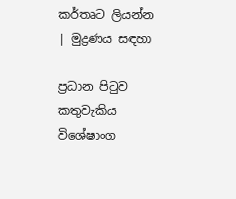කර්තෘට ලියන්න | මුද්‍රණය සඳහා

ප්‍රධාන පිටුව කතුවැකිය විශේෂාංග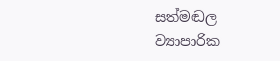සත්මඬල ව්‍යාපාරික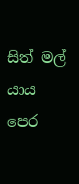සිත් මල් යාය පෙර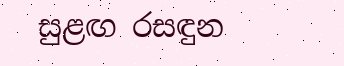සුළඟ රසඳුන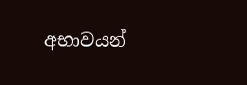අභාවයන්